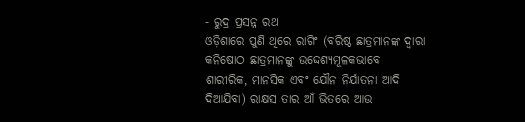- ରୁଦ୍ର ପ୍ରସନ୍ନ ରଥ
ଓଡ଼ିଶାରେ ପୁଣି ଥିରେ ରାଗିଂ (ବରିଷ୍ଠ ଛାତ୍ରମାନଙ୍କ ଦ୍ୱାରା କନିଷୋଠ ଛାତ୍ରମାନଙ୍କୁ ଉଦ୍ଦେଶ୍ୟମୂଳକଭାବେ ଶାରୀରିକ, ମାନସିକ ଏବଂ ଯୌନ ନିର୍ଯାତନା ଆଦି ଦିଆଯିବା) ରାକ୍ଷସ ତାର ଆଁ ଭିତରେ ଆଉ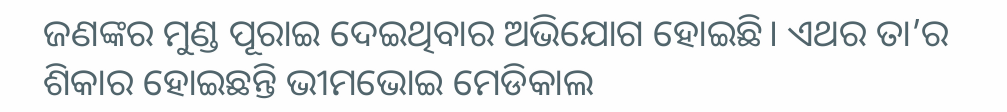ଜଣଙ୍କର ମୁଣ୍ଡ ପୂରାଇ ଦେଇଥିବାର ଅଭିଯୋଗ ହୋଇଛି। ଏଥର ତା’ର ଶିକାର ହୋଇଛନ୍ତି ଭୀମଭୋଇ ମେଡିକାଲ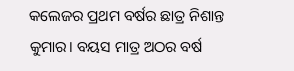କଲେଜର ପ୍ରଥମ ବର୍ଷର ଛାତ୍ର ନିଶାନ୍ତ କୁମାର। ବୟସ ମାତ୍ର ଅଠର ବର୍ଷ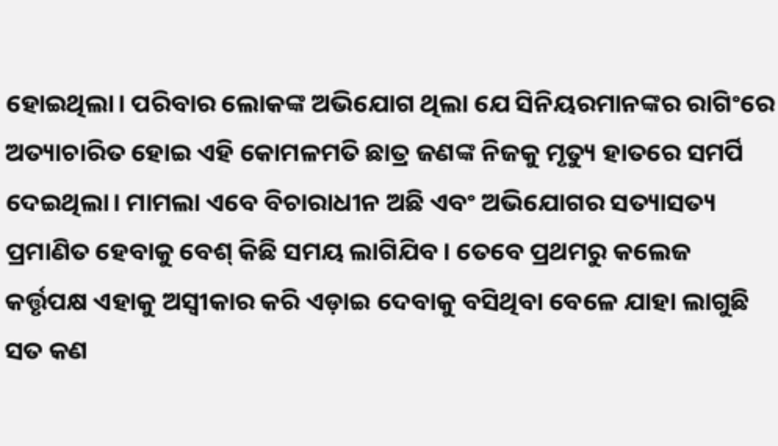ହୋଇଥିଲା। ପରିବାର ଲୋକଙ୍କ ଅଭିଯୋଗ ଥିଲା ଯେ ସିନିୟରମାନଙ୍କର ରାଗିଂରେ ଅତ୍ୟାଚାରିତ ହୋଇ ଏହି କୋମଳମତି ଛାତ୍ର ଜଣଙ୍କ ନିଜକୁ ମୃତ୍ୟୁ ହାତରେ ସମର୍ପି ଦେଇଥିଲା। ମାମଲା ଏବେ ବିଚାରାଧୀନ ଅଛି ଏବଂ ଅଭିଯୋଗର ସତ୍ୟାସତ୍ୟ ପ୍ରମାଣିତ ହେବାକୁ ବେଶ୍ କିଛି ସମୟ ଲାଗିଯିବ। ତେବେ ପ୍ରଥମରୁ କଲେଜ କର୍ତ୍ତୃପକ୍ଷ ଏହାକୁ ଅସ୍ୱୀକାର କରି ଏଡ଼ାଇ ଦେବାକୁ ବସିଥିବା ବେଳେ ଯାହା ଲାଗୁଛି ସତ କଣ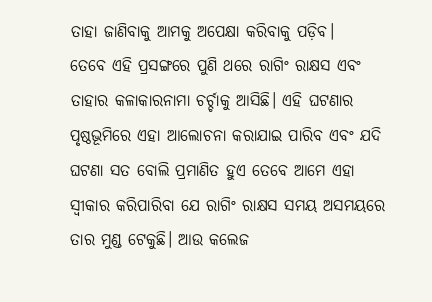ତାହା ଜାଣିବାକୁ ଆମକୁ ଅପେକ୍ଷା କରିବାକୁ ପଡ଼ିବ।
ତେବେ ଏହି ପ୍ରସଙ୍ଗରେ ପୁଣି ଥରେ ରାଗିଂ ରାକ୍ଷସ ଏବଂ ତାହାର କଳାକାରନାମା ଚର୍ଚ୍ଚାକୁ ଆସିଛି। ଏହି ଘଟଣାର ପୃଷ୍ଠଭୂମିରେ ଏହା ଆଲୋଚନା କରାଯାଇ ପାରିବ ଏବଂ ଯଦି ଘଟଣା ସତ ବୋଲି ପ୍ରମାଣିତ ହୁଏ ତେବେ ଆମେ ଏହା ସ୍ୱୀକାର କରିପାରିବା ଯେ ରାଗିଂ ରାକ୍ଷସ ସମୟ ଅସମୟରେ ତାର ମୁଣ୍ଡ ଟେକୁଛି। ଆଉ କଲେଜ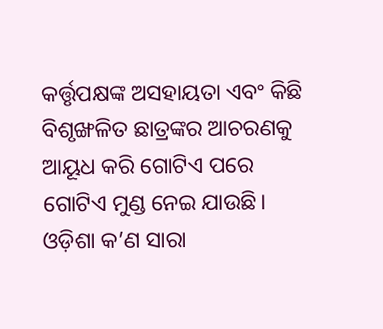କର୍ତ୍ତୃପକ୍ଷଙ୍କ ଅସହାୟତା ଏବଂ କିଛି ବିଶୃଙ୍ଖଳିତ ଛାତ୍ରଙ୍କର ଆଚରଣକୁ ଆୟୂଧ କରି ଗୋଟିଏ ପରେ ଗୋଟିଏ ମୁଣ୍ଡ ନେଇ ଯାଉଛି।
ଓଡ଼ିଶା କ’ଣ ସାରା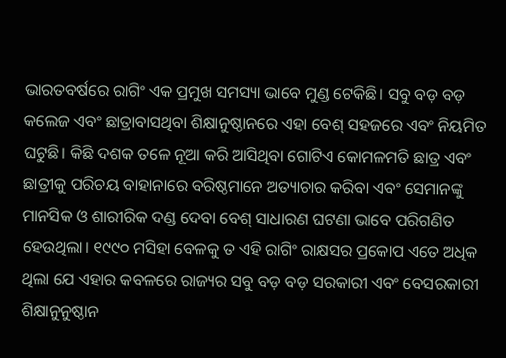ଭାରତବର୍ଷରେ ରାଗିଂ ଏକ ପ୍ରମୁଖ ସମସ୍ୟା ଭାବେ ମୁଣ୍ଡ ଟେକିଛି। ସବୁ ବଡ଼ ବଡ଼ କଲେଜ ଏବଂ ଛାତ୍ରାବାସଥିବା ଶିକ୍ଷାନୁଷ୍ଠାନରେ ଏହା ବେଶ୍ ସହଜରେ ଏବଂ ନିୟମିତ ଘଟୁଛି। କିଛି ଦଶକ ତଳେ ନୂଆ କରି ଆସିଥିବା ଗୋଟିଏ କୋମଳମତି ଛାତ୍ର ଏବଂ ଛାତ୍ରୀକୁ ପରିଚୟ ବାହାନାରେ ବରିଷ୍ଠମାନେ ଅତ୍ୟାଚାର କରିବା ଏବଂ ସେମାନଙ୍କୁ ମାନସିକ ଓ ଶାରୀରିକ ଦଣ୍ଡ ଦେବା ବେଶ୍ ସାଧାରଣ ଘଟଣା ଭାବେ ପରିଗଣିତ ହେଉଥିଲା। ୧୯୯୦ ମସିହା ବେଳକୁ ତ ଏହି ରାଗିଂ ରାକ୍ଷସର ପ୍ରକୋପ ଏତେ ଅଧିକ ଥିଲା ଯେ ଏହାର କବଳରେ ରାଜ୍ୟର ସବୁ ବଡ଼ ବଡ଼ ସରକାରୀ ଏବଂ ବେସରକାରୀ ଶିକ୍ଷାନୁନୁଷ୍ଠାନ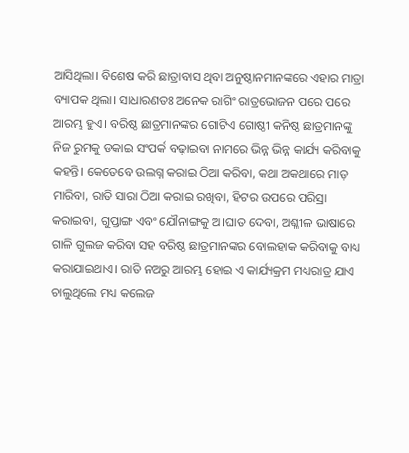ଆସିଥିଲା। ବିଶେଷ କରି ଛାତ୍ରାବାସ ଥିବା ଅନୁଷ୍ଠାନମାନଙ୍କରେ ଏହାର ମାତ୍ରା ବ୍ୟାପକ ଥିଲା। ସାଧାରଣତଃ ଅନେକ ରାଗିଂ ରାତ୍ରଭୋଜନ ପରେ ପରେ ଆରମ୍ଭ ହୁଏ। ବରିଷ୍ଠ ଛାତ୍ରମାନଙ୍କର ଗୋଟିଏ ଗୋଷ୍ଠୀ କନିଷ୍ଠ ଛାତ୍ରମାନଙ୍କୁ ନିଜ ରୁମକୁ ଡକାଇ ସଂପର୍କ ବଢ଼ାଇବା ନାମରେ ଭିନ୍ନ ଭିନ୍ନ କାର୍ଯ୍ୟ କରିବାକୁ କହନ୍ତି। କେତେବେ ଉଲଗ୍ନ କରାଇ ଠିଆ କରିବା, କଥା ଅକଥାରେ ମାଡ଼ ମାରିବା, ରାତି ସାରା ଠିଆ କରାଇ ରଖିବା, ହିଟର ଉପରେ ପରିସ୍ରା କରାଇବା, ଗୁପ୍ତାଙ୍ଗ ଏବଂ ଯୌନାଙ୍ଗକୁ ଅ।ଘାତ ଦେବା, ଅଶ୍ଳୀଳ ଭାଷାରେ ଗାଳି ଗୁଲଜ କରିବା ସହ ବରିଷ୍ଠ ଛାତ୍ରମାନଙ୍କର ବୋଲହାକ କରିବାକୁ ବାଧ୍ୟ କରାଯାଇଥାଏ। ରାତି ନଅରୁ ଆରମ୍ଭ ହୋଇ ଏ କାର୍ଯ୍ୟକ୍ରମ ମଧ୍ୟରାତ୍ର ଯାଏ ଚାଲୁଥିଲେ ମଧ୍ୟ କଲେଜ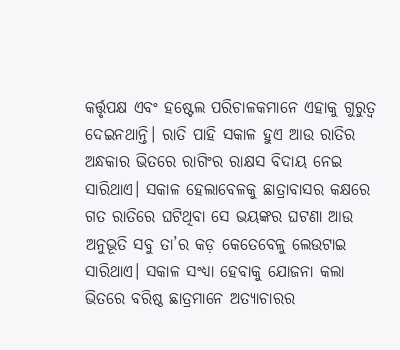କର୍ତ୍ତୃପକ୍ଷ ଏବଂ ହଷ୍ଟେଲ ପରିଚାଳକମାନେ ଏହାକୁ ଗୁରୁତ୍ୱ ଦେଇନଥାନ୍ତି। ରାତି ପାହି ସକାଳ ହୁଏ ଆଉ ରାତିର ଅନ୍ଧକାର ଭିତରେ ରାଗିଂର ରାକ୍ଷସ ବିଦାୟ ନେଇ ସାରିଥାଏ। ସକାଳ ହେଲାବେଳକୁ ଛାତ୍ରାବାସର କକ୍ଷରେ ଗତ ରାତିରେ ଘଟିଥିବା ସେ ଭୟଙ୍କର ଘଟଣା ଆଉ ଅନୁଭୂତି ସବୁ ତା’ର କଡ଼ କେତେବେଳୁ ଲେଉଟାଇ ସାରିଥାଏ। ସକାଳ ସଂଧ୍ୟା ହେବାକୁ ଯୋଜନା କଲା ଭିତରେ ବରିଷ୍ଠ ଛାତ୍ରମାନେ ଅତ୍ୟାଚାରର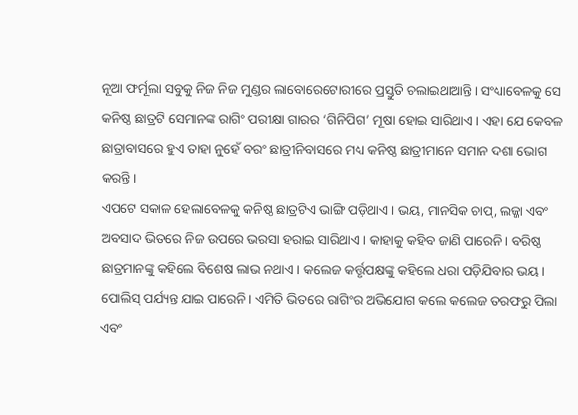ନୂଆ ଫର୍ମୂଲା ସବୁକୁ ନିଜ ନିଜ ମୁଣ୍ଡର ଲାବୋରେଟୋରୀରେ ପ୍ରସ୍ତୁତି ଚଲାଇଥାଆନ୍ତି। ସଂଧ୍ୟାବେଳକୁ ସେ କନିଷ୍ଠ ଛାତ୍ରଟି ସେମାନଙ୍କ ରାଗିଂ ପରୀକ୍ଷା ଗାରର ‘ଗିନିପିଗ’ ମୂଷା ହୋଇ ସାରିଥାଏ। ଏହା ଯେ କେବଳ ଛାତ୍ରାବାସରେ ହୁଏ ତାହା ନୁହେଁ ବରଂ ଛାତ୍ରୀନିବାସରେ ମଧ୍ୟ କନିଷ୍ଠ ଛାତ୍ରୀମାନେ ସମାନ ଦଶା ଭୋଗ କରନ୍ତି।
ଏପଟେ ସକାଳ ହେଲାବେଳକୁ କନିଷ୍ଠ ଛାତ୍ରଟିଏ ଭାଙ୍ଗି ପଡ଼ିଥାଏ। ଭୟ, ମାନସିକ ଚାପ୍, ଲଜ୍ଜା ଏବଂ ଅବସାଦ ଭିତରେ ନିଜ ଉପରେ ଭରସା ହରାଇ ସାରିଥାଏ। କାହାକୁ କହିବ ଜାଣି ପାରେନି। ବରିଷ୍ଠ ଛାତ୍ରମାନଙ୍କୁ କହିଲେ ବିଶେଷ ଲାଭ ନଥାଏ। କଲେଜ କର୍ତ୍ତୃପକ୍ଷଙ୍କୁ କହିଲେ ଧରା ପଡ଼ିଯିବାର ଭୟ। ପୋଲିସ୍ ପର୍ଯ୍ୟନ୍ତ ଯାଇ ପାରେନି। ଏମିତି ଭିତରେ ରାଗିଂର ଅଭିଯୋଗ କଲେ କଲେଜ ତରଫରୁ ପିଲା ଏବଂ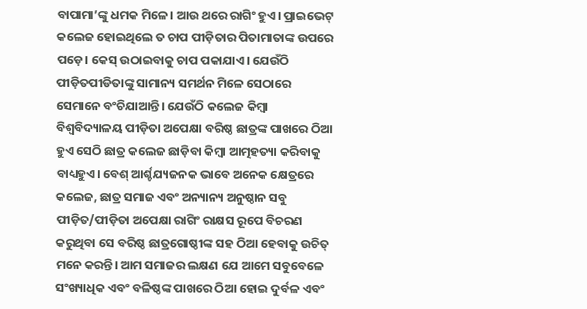ବାପାମା’ଙ୍କୁ ଧମକ ମିଳେ। ଆଉ ଥରେ ରାଗିଂ ହୁଏ। ପ୍ରାଇଭେଟ୍ କଲେଜ ହୋଇଥିଲେ ତ ଚାପ ପୀଡ଼ିତାର ପିତାମାତାଙ୍କ ଉପରେ ପଡ଼େ। କେସ୍ ଉଠାଇବାକୁ ଚାପ ପକାଯାଏ। ଯେଉଁଠି ପୀଡ଼ିତପୀଡିତାଙ୍କୁ ସାମାନ୍ୟ ସମର୍ଥନ ମିଳେ ସେଠାରେ ସେମାନେ ବଂଚିଯାଆନ୍ତି। ଯେଉଁଠି କଲେଜ କିମ୍ବା ବିଶ୍ୱବିଦ୍ୟାଳୟ ପୀଡ଼ିତା ଅପେକ୍ଷା ବରିଷ୍ଠ ଛାତ୍ରଙ୍କ ପାଖରେ ଠିଆ ହୁଏ ସେଠି ଛାତ୍ର କଲେଜ ଛାଡ଼ିବା କିମ୍ବା ଆତ୍ମହତ୍ୟା କରିବାକୁ ବାଧ୍ୟହୁଏ। ବେଶ୍ ଆର୍ଶ୍ଚଯ୍ୟଜନକ ଭାବେ ଅନେକ କ୍ଷେତ୍ରରେ କଲେଜ, ଛାତ୍ର ସମାଜ ଏବଂ ଅନ୍ୟାନ୍ୟ ଅନୁଷ୍ଠାନ ସବୁ ପୀଡ଼ିତ/ପୀଡ଼ିତା ଅପେକ୍ଷା ରାଗିଂ ରାକ୍ଷସ ରୂପେ ବିଚରଣ କରୁଥିବା ସେ ବରିଷ୍ଠ ଛାତ୍ରଗୋଷ୍ଠୀଙ୍କ ସହ ଠିଆ ହେବାକୁ ଉଚିତ୍ ମନେ କରନ୍ତି। ଆମ ସମାଜର ଲକ୍ଷଣ ଯେ ଆମେ ସବୁବେଳେ ସଂଖ୍ୟାଧିକ ଏବଂ ବଳିଷ୍ଠଙ୍କ ପାଖରେ ଠିଆ ହୋଇ ଦୁର୍ବଳ ଏବଂ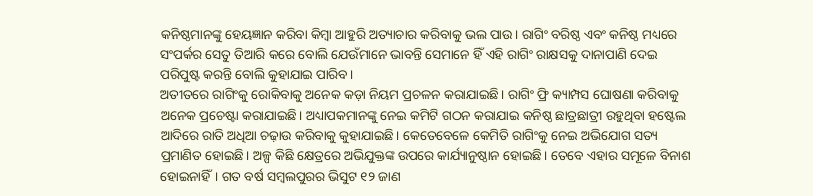କନିଷ୍ଠମାନଙ୍କୁ ହେୟଜ୍ଞାନ କରିବା କିମ୍ବା ଆହୁରି ଅତ୍ୟାଚାର କରିବାକୁ ଭଲ ପାଉ। ରାଗିଂ ବରିଷ୍ଠ ଏବଂ କନିଷ୍ଠ ମଧ୍ୟରେ ସଂପର୍କର ସେତୁ ତିଆରି କରେ ବୋଲି ଯେଉଁମାନେ ଭାବନ୍ତି ସେମାନେ ହିଁ ଏହି ରାଗିଂ ରାକ୍ଷସକୁ ଦାନାପାଣି ଦେଇ ପରିପୁଷ୍ଟ କରନ୍ତି ବୋଲି କୁହାଯାଇ ପାରିବ।
ଅତୀତରେ ରାଗିଂକୁ ରୋକିବାକୁ ଅନେକ କଡ଼ା ନିୟମ ପ୍ରଚଳନ କରାଯାଇଛି। ରାଗିଂ ଫ୍ରି କ୍ୟାମ୍ପସ ଘୋଷଣା କରିବାକୁ ଅନେକ ପ୍ରଚେଷ୍ଟା କରାଯାଇଛି। ଅଧ୍ୟାପକମାନଙ୍କୁ ନେଇ କମିଟି ଗଠନ କରାଯାଇ କନିଷ୍ଠ ଛାତ୍ରଛାତ୍ରୀ ରହୁଥିବା ହଷ୍ଟେଲ ଆଦିରେ ରାତି ଅଧିଆ ଚଢ଼ାଉ କରିବାକୁ କୁହାଯାଇଛି। କେତେବେଳେ କେମିତି ରାଗିଂକୁ ନେଇ ଅଭିଯୋଗ ସତ୍ୟ ପ୍ରମାଣିତ ହୋଇଛି। ଅଳ୍ପ କିଛି କ୍ଷେତ୍ରରେ ଅଭିଯୁକ୍ତଙ୍କ ଉପରେ କାର୍ଯ୍ୟାନୁଷ୍ଠାନ ହୋଇଛି। ତେବେ ଏହାର ସମୂଳେ ବିନାଶ ହୋଇନାହିଁ। ଗତ ବର୍ଷ ସମ୍ବଲପୁରର ଭିସୁଟ ୧୨ ଜାଣ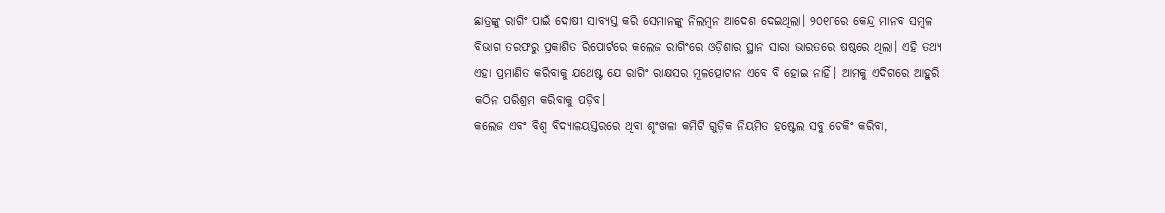ଛାତ୍ରଙ୍କୁ ରାଗିଂ ପାଇଁ ଦୋଷୀ ସାବ୍ୟସ୍ତ କରି ସେମାନଙ୍କୁ ନିଲମ୍ବନ ଆଦେଶ ଦେଇଥିଲା। ୨୦୧୮ରେ କେନ୍ଦ୍ର ମାନବ ସମ୍ବଳ ବିଭାଗ ତରଫରୁ ପ୍ରକାଶିତ ରିପୋର୍ଟରେ କଲେଜ ରାଗିଂରେ ଓଡ଼ିଶାର ସ୍ଥାନ ସାରା ଭାରତରେ ଷଷ୍ଠରେ ଥିଲା। ଏହି ତଥ୍ୟ ଏହା ପ୍ରମାଣିତ କରିବାକୁ ଯଥେଷ୍ଟ ଯେ ରାଗିଂ ରାକ୍ଷସର ମୂଳତ୍ପୋଟାନ ଏବେ ବି ହୋଇ ନାହିଁ। ଆମକୁ ଏଦିଗରେ ଆହୁରି କଠିନ ପରିଶ୍ରମ କରିବାକୁ ପଡ଼ିବ।
କଲେଜ ଏବଂ ବିଶ୍ୱ ବିଦ୍ୟାଳୟସ୍ତରରେ ଥିବା ଶୃଂଖଳା କମିଟି ଗୁଡ଼ିକ ନିୟମିତ ହଷ୍ଟେଲ ସବୁ ଚେକିଂ କରିବା,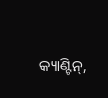କ୍ୟାଣ୍ଟିନ୍,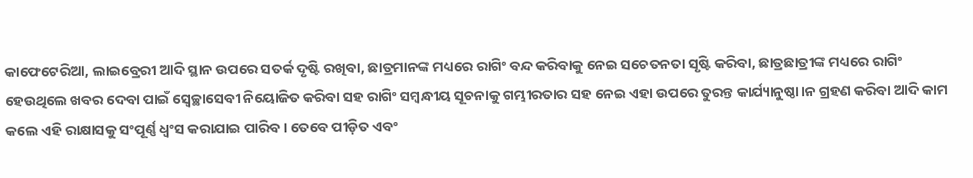କାଫେଟେରିଆ, ଲାଇବ୍ରେରୀ ଆଦି ସ୍ଥାନ ଉପରେ ସତର୍କ ଦୃଷ୍ଟି ରଖିବା, ଛାତ୍ରମାନଙ୍କ ମଧ୍ୟରେ ରାଗିଂ ବନ୍ଦ କରିବାକୁ ନେଇ ସଚେତନତା ସୃଷ୍ଟି କରିବା, ଛାତ୍ରଛାତ୍ରୀଙ୍କ ମଧ୍ୟରେ ରାଗିଂ ହେଉଥିଲେ ଖବର ଦେବା ପାଇଁ ସ୍ୱେଚ୍ଛାସେବୀ ନିୟୋଜିତ କରିବା ସହ ରାଗିଂ ସମ୍ବନ୍ଧୀୟ ସୂଚନାକୁ ଗମ୍ଭୀରତାର ସହ ନେଇ ଏହା ଉପରେ ତୁରନ୍ତ କାର୍ଯ୍ୟାନୁଷ୍ଠା।ନ ଗ୍ରହଣ କରିବା ଆଦି କାମ କଲେ ଏହି ରାକ୍ଷାସକୁ ସଂପୂର୍ଣ୍ଣ ଧ୍ୱଂସ କରାଯାଇ ପାରିବ। ତେବେ ପୀଡ଼ିତ ଏବଂ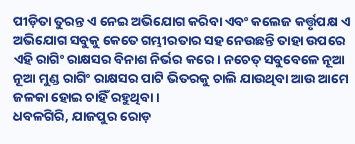ପୀଡ଼ିତା ତୁରନ୍ତ ଏ ନେଇ ଅଭିଯୋଗ କରିବା ଏବଂ କଲେଜ କର୍ତ୍ତୃପକ୍ଷ ଏ ଅଭିଯୋଗ ସବୁକୁ କେତେ ଗମ୍ଭୀରତାର ସହ ନେଉଛନ୍ତି ତାହା ଉପରେ ଏହି ରାଗିଂ ରାକ୍ଷସର ବିନାଶ ନିର୍ଭର କରେ। ନଚେତ୍ ସବୁବେଳେ ନୂଆ ନୂଆ ମୁଣ୍ଡ ରାଗିଂ ରାକ୍ଷସର ପାଟି ଭିତରକୁ ଚାଲି ଯାଉଥିବା ଆଉ ଆମେ ଜଳକା ହୋଇ ଚାହିଁ ରହୁଥିବା।
ଧବଳଗିରି, ଯାଜପୁର ରୋଡ଼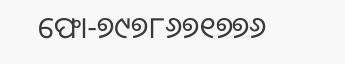ଫୋ-୭୯୭୮୬୭୧୭୭୬